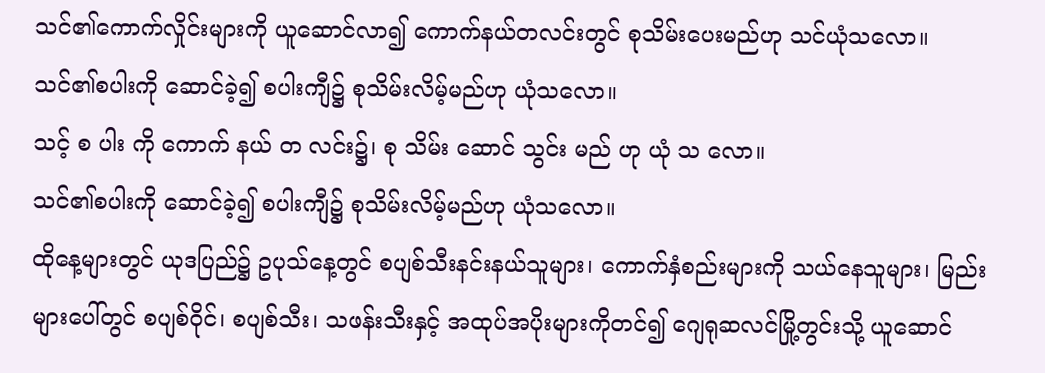သင်၏ကောက်လှိုင်းများကို ယူဆောင်လာ၍ ကောက်နယ်တလင်းတွင် စုသိမ်းပေးမည်ဟု သင်ယုံသလော။
သင်၏စပါးကို ဆောင်ခဲ့၍ စပါးကျီ၌ စုသိမ်းလိမ့်မည်ဟု ယုံသလော။
သင့် စ ပါး ကို ကောက် နယ် တ လင်း၌၊ စု သိမ်း ဆောင် သွင်း မည် ဟု ယုံ သ လော။
သင်၏စပါးကို ဆောင်ခဲ့၍ စပါးကျီ၌ စုသိမ်းလိမ့်မည်ဟု ယုံသလော။
ထိုနေ့များတွင် ယုဒပြည်၌ ဥပုသ်နေ့တွင် စပျစ်သီးနင်းနယ်သူများ၊ ကောက်နှံစည်းများကို သယ်နေသူများ၊ မြည်းများပေါ်တွင် စပျစ်ဝိုင်၊ စပျစ်သီး၊ သဖန်းသီးနှင့် အထုပ်အပိုးများကိုတင်၍ ဂျေရုဆလင်မြို့တွင်းသို့ ယူဆောင်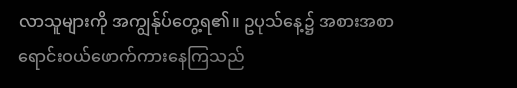လာသူများကို အကျွန်ုပ်တွေ့ရ၏။ ဥပုသ်နေ့၌ အစားအစာရောင်းဝယ်ဖောက်ကားနေကြသည်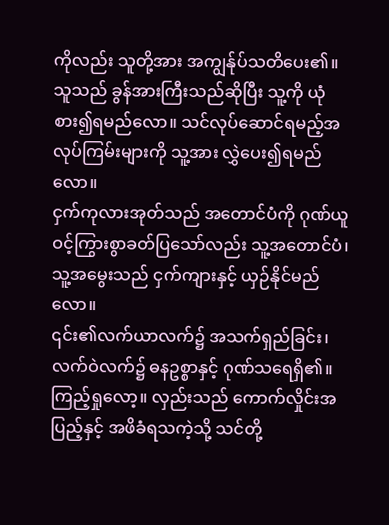ကိုလည်း သူတို့အား အကျွန်ုပ်သတိပေး၏။
သူသည် ခွန်အားကြီးသည်ဆိုပြီး သူ့ကို ယုံစား၍ရမည်လော။ သင်လုပ်ဆောင်ရမည့်အလုပ်ကြမ်းများကို သူ့အား လွှဲပေး၍ရမည်လော။
ငှက်ကုလားအုတ်သည် အတောင်ပံကို ဂုဏ်ယူဝင့်ကြွားစွာခတ်ပြသော်လည်း သူ့အတောင်ပံ၊ သူ့အမွေးသည် ငှက်ကျားနှင့် ယှဉ်နိုင်မည်လော။
၎င်း၏လက်ယာလက်၌ အသက်ရှည်ခြင်း၊ လက်ဝဲလက်၌ ဓနဥစ္စာနှင့် ဂုဏ်သရေရှိ၏။
ကြည့်ရှုလော့။ လှည်းသည် ကောက်လှိုင်းအပြည့်နှင့် အဖိခံရသကဲ့သို့ သင်တို့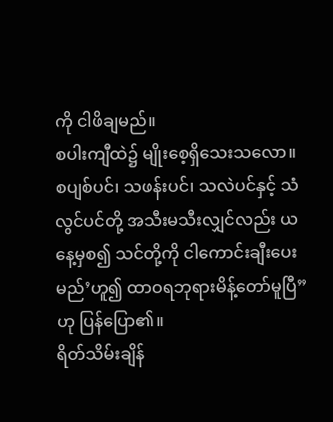ကို ငါဖိချမည်။
စပါးကျီထဲ၌ မျိုးစေ့ရှိသေးသလော။ စပျစ်ပင်၊ သဖန်းပင်၊ သလဲပင်နှင့် သံလွင်ပင်တို့ အသီးမသီးလျှင်လည်း ယနေ့မှစ၍ သင်တို့ကို ငါကောင်းချီးပေးမည်’ဟူ၍ ထာဝရဘုရားမိန့်တော်မူပြီ”ဟု ပြန်ပြော၏။
ရိတ်သိမ်းချိန်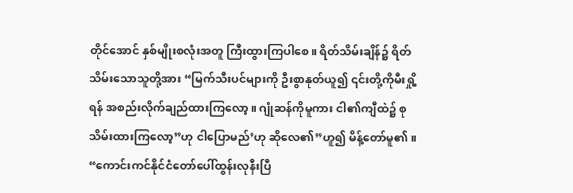တိုင်အောင် နှစ်မျိုးစလုံးအတူ ကြီးထွားကြပါစေ။ ရိတ်သိမ်းချိန်၌ ရိတ်သိမ်းသောသူတို့အား “မြက်သီးပင်များကို ဦးစွာနုတ်ယူ၍ ၎င်းတို့ကိုမီးရှို့ရန် အစည်းလိုက်ချည်ထားကြလော့။ ဂျုံဆန်ကိုမူကား ငါ၏ကျီထဲ၌ စုသိမ်းထားကြလော့”ဟု ငါပြောမည်’ဟု ဆိုလေ၏”ဟူ၍ မိန့်တော်မူ၏။
“ကောင်းကင်နိုင်ငံတော်ပေါ်ထွန်းလုနီးပြီ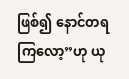ဖြစ်၍ နောင်တရကြလော့”ဟု ယု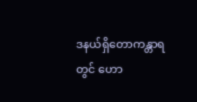ဒနယ်ရှိတောကန္တာရတွင် ဟော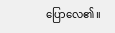ပြောလေ၏။